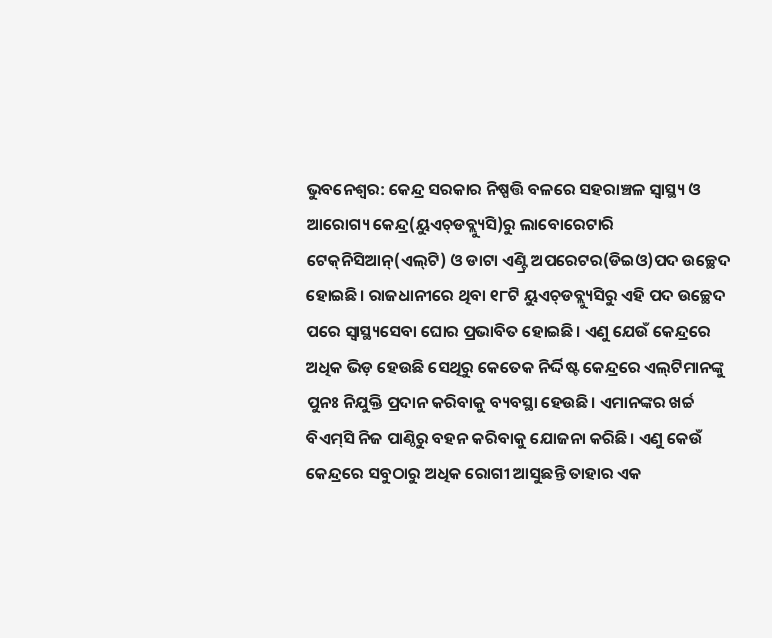ଭୁବନେଶ୍ବର: କେନ୍ଦ୍ର ସରକାର ନି‌ଷ୍ପତ୍ତି ବଳରେ ସହରାଞ୍ଚଳ ସ୍ୱାସ୍ଥ୍ୟ ଓ ଆରୋଗ୍ୟ କେନ୍ଦ୍ର(ୟୁଏଚ୍‌ଡବ୍ଲ୍ୟୁସି)ରୁ ଲାବୋରେଟାରି ଟେକ୍‌ନିସିଆନ୍(ଏଲ୍‌ଟି) ଓ ଡାଟା ଏଣ୍ଟ୍ରି ଅପରେଟର(ଡିଇଓ)ପଦ ଉଚ୍ଛେଦ ହୋଇଛି। ରାଜଧାନୀରେ ଥିବା ୧୮ଟି ୟୁଏଚ୍‌ଡବ୍ଲ୍ୟୁସିରୁ ଏହି ପଦ ଉଚ୍ଛେଦ ପରେ ସ୍ବାସ୍ଥ୍ୟସେବା ଘୋର ପ୍ରଭାବିତ ହୋଇଛି। ଏଣୁ ଯେଉଁ କେନ୍ଦ୍ରରେ ଅଧିକ ଭିଡ଼ ହେଉଛି ସେଥିରୁ କେତେକ ନିର୍ଦ୍ଦିଷ୍ଟ କେନ୍ଦ୍ରରେ ଏଲ୍‌ଟିମାନଙ୍କୁ ପୁନଃ ନିଯୁକ୍ତି ପ୍ରଦାନ କରିବାକୁ ବ୍ୟବସ୍ଥା ହେଉଛି। ଏମାନଙ୍କର ଖର୍ଚ୍ଚ ବିଏମ୍‌ସି ନିଜ ପାଣ୍ଠିରୁ ବହନ କରିବାକୁ ଯୋଜନା କରିଛି। ଏଣୁ କେଉଁ କେନ୍ଦ୍ରରେ ସବୁଠାରୁ ଅଧିକ ରୋଗୀ ଆସୁଛନ୍ତି ତାହାର ଏକ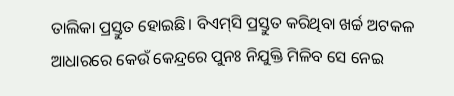ତାଲିକା ପ୍ରସ୍ତୁତ ହୋଇଛି। ବିଏମ୍‌ସି ପ୍ରସ୍ତୁତ କରିଥିବା ଖର୍ଚ୍ଚ ଅଟକଳ ଆଧାରରେ କେଉଁ କେନ୍ଦ୍ରରେ ପୁନଃ ନିଯୁକ୍ତି ମିଳିବ ସେ ନେଇ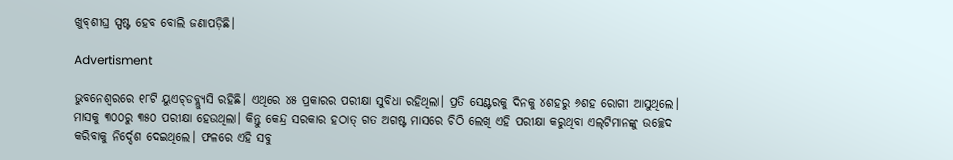ଖୁବ୍‌ଶୀଘ୍ର ସ୍ପଷ୍ଟ ହେବ ବୋଲି ଜଣାପଡ଼ିଛି।

Advertisment

ଭୁବନେଶ୍ବରରେ ୧୮ଟି ୟୁଏଚ୍‌ଡବ୍ଲ୍ୟୁସି ରହିଛି। ଏଥିରେ ୪୫ ପ୍ରକାରର ପରୀକ୍ଷା ସୁବିଧା ରହିଥିଲା। ପ୍ରତି ସେଣ୍ଟରକୁ ଦିନକୁ ୪ଶହରୁ ୬ଶହ ରୋଗୀ ଆସୁଥିଲେ। ମାସକୁ ୩୦୦ରୁ ୩୫୦ ପରୀକ୍ଷା ହେଉଥିଲା। କିନ୍ତୁ କେନ୍ଦ୍ର ସରକାର ହଠାତ୍‌ ଗତ ଅଗଷ୍ଟ ମାସରେ ଚିଠି ଲେଖି ଏହି ପରୀକ୍ଷା କରୁଥିବା ଏଲ୍‌ଟିମାନଙ୍କୁ ଉଚ୍ଛେଦ କରିବାକୁ ନିର୍ଦ୍ଦେଶ ଦେଇଥିଲେ। ଫଳରେ ଏହି ସବୁ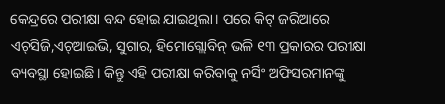କେନ୍ଦ୍ରରେ ପରୀକ୍ଷା ବନ୍ଦ ହୋଇ ଯାଇଥିଲା। ପରେ କିଟ୍‌ ଜରିଆରେ ଏଚ୍‌ସିଜି,ଏଚ୍‌ଆଇଭି, ସୁଗାର, ହିମୋଗ୍ଲୋବିନ୍‌ ଭଳି ୧୩ ପ୍ରକାରର ପରୀକ୍ଷା ବ୍ୟବସ୍ଥା ହୋଇଛି। କିନ୍ତୁ ଏହି ପରୀକ୍ଷା କରିବାକୁ ନର୍ସିଂ ଅଫିସରମାନଙ୍କୁ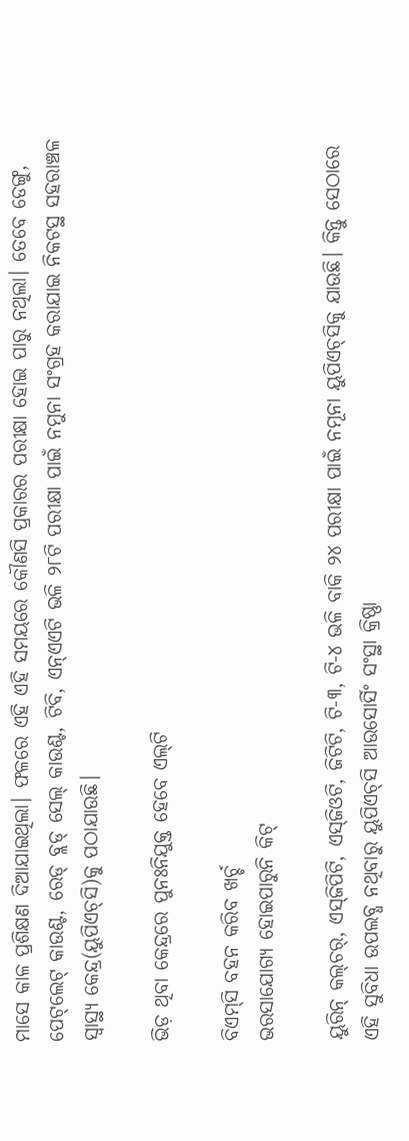ମାସେ କାଳ ପ୍ରଶିକ୍ଷଣ ଦିଆଯାଇଥିଲା। ଫଳରେ ଏହି ଏହି ସମୟରେ କୌଣସି ପ୍ରକାରର ପରୀକ୍ଷା ହୋଇ ପାରୁ ନଥିଲା। ତେବେ ‌ଡେଙ୍ଗୁ, ପେଟ୍‌ଲେଟ୍‌ କାଉଣ୍ଟ, ରେଡ୍‌ ବ୍ଲଡ୍‌ ସେଲ୍ କାଉଣ୍ଟ, ଟିବି, ଏନ୍‌ଏଏଟି ଭଳି ୨୮ଟି ପରୀକ୍ଷା‌ ପାଇଁ ନମୁନା ସଂଗ୍ରହ କରାଯାଇ ନିକଟସ୍ଥ ସହରାଞ୍ଚଳ ସ୍ବାସ୍ଥ୍ୟ କେନ୍ଦ୍ର(ୟୁପିଏଚ୍‌ସି)କୁ ପଠାଯାଉଛି।

ଭିଡ଼ ଥିବା କେନ୍ଦ୍ରରେ ପୁନଃନିଯୁକ୍ତ ହେବେ ଏଲ୍‌ଟି

ବିଏମ୍‌ସି ବହନ କରିବ ଖର୍ଚ୍ଚ
ଭରସାଯୋଗ୍ୟ ‌ହୋଇପାରୁନି କିଟ୍‌

ୟୁରିନ୍‌ କଲ୍‌ଚର୍‌, ଏସ୍‌ଜିପିଟି, ଏସ୍‌ଜିଓଟି, ଜିଟିଟି, ଟି-୩, ଟି-୪ ଭଳି ବାକି ୨୪ ପରୀକ୍ଷା ପାଇଁ ନମୂନା ୟୁପିଏଚ୍‌ସିକୁ ଯାଉଛି। କିନ୍ତୁ ସେଠାରେ ଏହି ସୁବିଧା ଉପଲବ୍ଧ ନଥିବାରୁ ୟୁପିଏଚ୍‌ସି ଆଉସୋର୍ସିଂ ସଂସ୍ଥା କ୍ରିଷ୍ଣା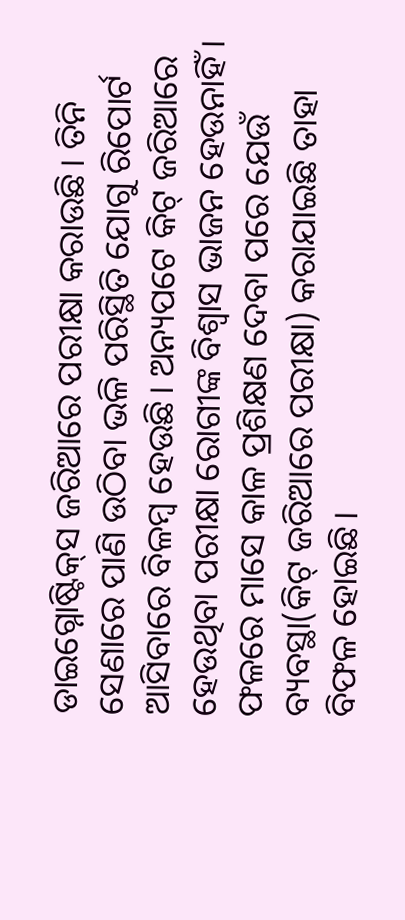ଡାଇଗ୍ନୋଷ୍ଟିକ୍‌ସ ଜରିଆରେ ପରୀକ୍ଷା କରାଉଛି। ତିନି ସେଣାରେ ପାଣି ଉଠିବା ଭଳି ପରିସ୍ଥିତି ଯୋଗୁ ‌ରିପୋର୍ଟ ଆସିବାରେ ବିଳମ୍ବ ହେଉଛି। ଅନ୍ୟପଟେ କିଟ୍‌ ଜରିଆରେ ହେଉଥିବା ପରୀକ୍ଷା ରୋଗୀଙ୍କ ବିଶ୍ବାସ ଭାଜନ ହେଉନାହିଁ। ଫଳରେ ମାସେ କାଳ ପ୍ରଶିକ୍ଷଣ ଦେବା ପରେ ଯେଉଁ ବ୍ୟବସ୍ଥା(କିଟ୍‌ ଜରିଆରେ ପରୀକ୍ଷା) କରାଯାଇଛି ତାହା ବିଫଳ ହୋଇଛି।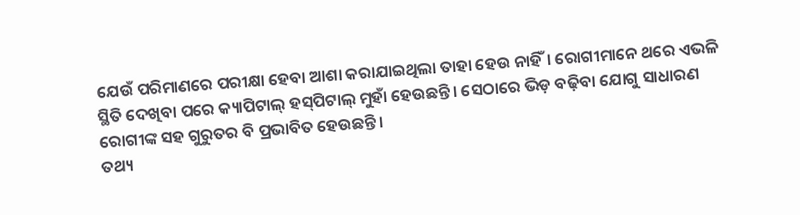ଯେଉଁ ପରିମାଣରେ ପରୀକ୍ଷା ହେବା ଆଶା କରାଯାଇଥିଲା ତାହା ହେଉ ନାହିଁ। ରୋଗୀମାନେ ଥରେ ଏଭଳି ସ୍ଥିତି ଦେଖିବା ପରେ କ୍ୟା‌ପିଟାଲ୍‌ ହସ୍‌ପିଟାଲ୍‌ ମୁହାଁ ହେଉଛନ୍ତି। ସେଠାରେ ଭିଡ଼ ବଢ଼ିବା ଯୋଗୁ ସାଧାରଣ ରୋଗୀଙ୍କ ସହ ଗୁରୁତର ବି ପ୍ରଭାବିତ ହେଉଛନ୍ତି।
ତଥ୍ୟ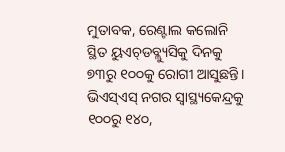ମୁତାବକ, ରେଣ୍ଟାଲ କଲୋନି ସ୍ଥିତ ୟୁଏଚ୍‌ଡବ୍ଲ୍ୟୁସିକୁ ଦିନକୁ ୭୩ରୁ ୧୦୦କୁ ରୋଗୀ ଆସୁଛନ୍ତି। ଭିଏସ୍‌ଏସ୍‌ ନଗର ସ୍ବାସ୍ଥ୍ୟକେନ୍ଦ୍ରକୁ ୧୦୦ରୁ ୧୪୦,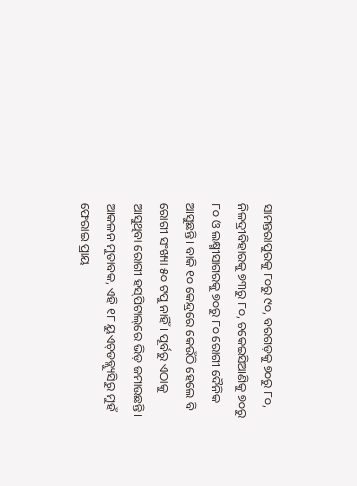ସାମନ୍ତରାପୁରକୁ ୮୦ରୁ ୯୦, ବରଗଡ଼କୁ ୭୦ରୁ ୮୦, ନିଳଦ୍ରୀବିହାରକୁ ୭୩ରୁ ୮୦, ଚକେଇସିଆଣିକୁ ୭୦ରୁ ୮୦ ଓ ଲକ୍ଷ୍ମୀସାଗରକୁ ୭୦ରୁ ୮୦ ରୋଗୀ ଦୈନିକ ଆସୁଛନ୍ତି। ବାକି ୧୦ କେନ୍ଦ୍ରରେ କେଉଁଠି ହେଲେ ବି ରୋଗୀ ସଂଖ୍ୟା ୫୦ ଟପୁ ନାହିଁ। ପୂର୍ବରୁ ଏଠାକୁ ଆସୁଥିବା ରୋଗୀ ହସ୍‌ପିଟାଲ୍‌ରେ ଭିଡ଼ ଜମାଉଛନ୍ତି। ଆକଳନ ମୁତାବକ, ଏହି ୧୮ ୟୁଏଚ୍‌ଡବ୍ଲ୍ୟୁସିରୁ ମୁହଁ ଫେରାଇ ପ୍ରାୟ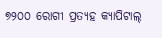୭୨୦୦ ରୋଗୀ ପ୍ରତ୍ୟହ କ୍ୟାପିଟାଲ୍‌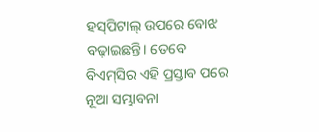ହସ୍‌ପିଟାଲ୍‌ ଉପରେ ବୋଝ ବଢ଼ାଇଛନ୍ତି। ତେବେ ବିଏମ୍‌ସିର ଏହି ପ୍ରସ୍ତାବ ପରେ ନୂଆ ସମ୍ଭାବନା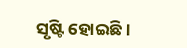ସୃଷ୍ଟି ହୋଇଛି।